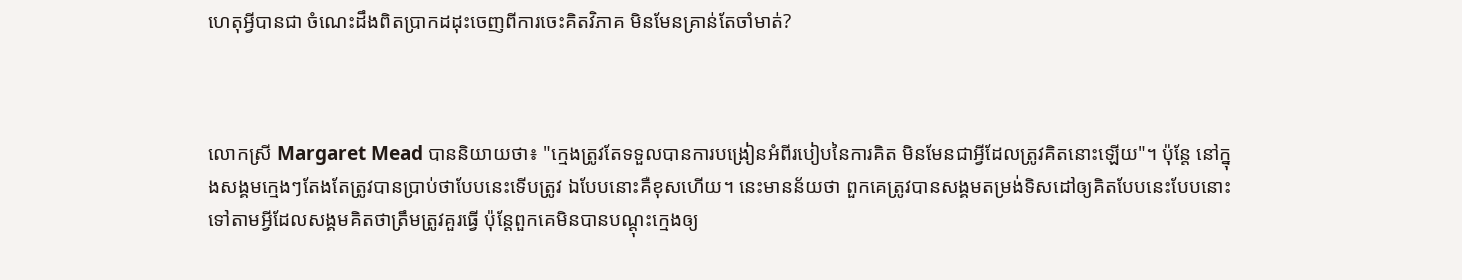ហេតុអ្វីបានជា ចំណេះដឹងពិតប្រាកដដុះចេញពីការចេះគិតវិភាគ មិនមែនគ្រាន់តែចាំមាត់?



លោកស្រី Margaret Mead បាននិយាយថា៖ "ក្មេងត្រូវតែទទួលបានការបង្រៀនអំពីរបៀបនៃការគិត មិនមែនជាអ្វីដែលត្រូវគិតនោះឡើយ"។ ប៉ុន្តែ នៅក្នុងសង្គមក្មេងៗតែងតែត្រូវបានប្រាប់ថាបែបនេះទើបត្រូវ ឯបែបនោះគឺខុសហើយ។ នេះមានន័យថា ពួកគេត្រូវបានសង្គមតម្រង់ទិសដៅឲ្យគិតបែបនេះបែបនោះទៅតាមអ្វីដែលសង្គមគិតថាត្រឹមត្រូវគួរធ្វើ ប៉ុន្តែពួកគេមិនបានបណ្ដុះក្មេងឲ្យ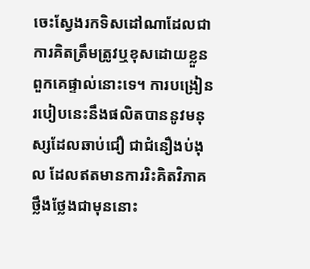ចេះស្វែងរកទិសដៅណាដែលជាការគិតត្រឹមត្រូវឬខុសដោយខ្លួនពួកគេផ្ទាល់នោះទេ។ ការបង្រៀនរបៀបនេះនឹងផលិតបាននូវមនុស្សដែលឆាប់ជឿ ជាជំនឿងប់ងុល ដែលឥតមានការរិះគិតវិភាគថ្លឹងថ្លែងជាមុននោះ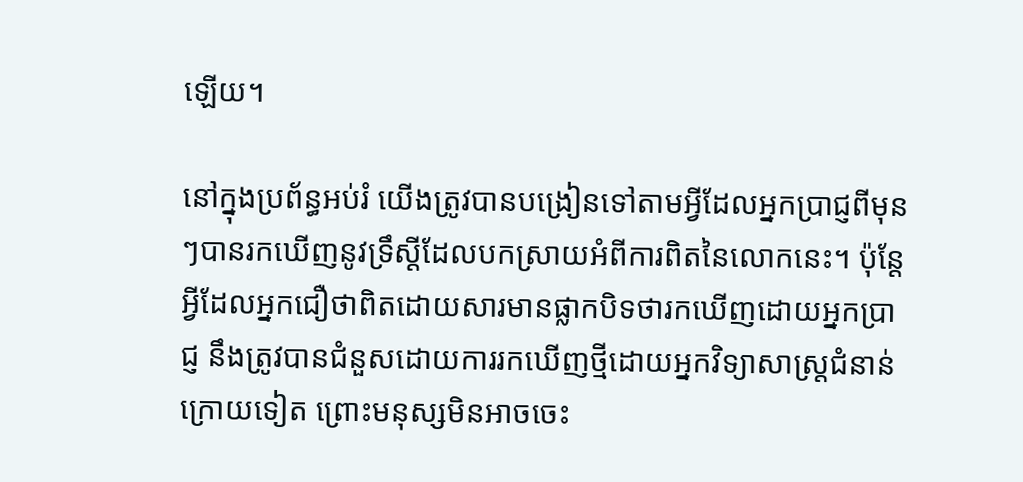ឡើយ។

នៅក្នុងប្រព័ន្ធអប់រំ យើងត្រូវបានបង្រៀនទៅតាមអ្វីដែលអ្នកប្រាជ្ញពីមុនៗបានរកឃើញនូវទ្រឹស្ដីដែលបកស្រាយអំពីការពិតនៃលោកនេះ។ ប៉ុន្តែ អ្វីដែលអ្នកជឿថាពិតដោយសារមានផ្លាកបិទថារកឃើញដោយអ្នកប្រាជ្ញ នឹងត្រូវបានជំនួសដោយការរកឃើញថ្មីដោយអ្នកវិទ្យាសាស្ត្រជំនាន់ក្រោយទៀត ព្រោះមនុស្សមិនអាចចេះ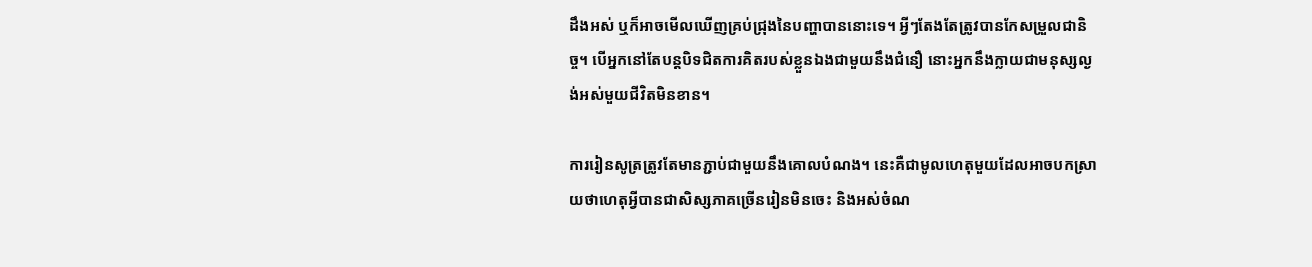ដឹងអស់ ឬក៏អាចមើលឃើញគ្រប់ជ្រុងនៃបញ្ហាបាននោះទេ។ អ្វីៗតែងតែត្រូវបានកែសម្រួលជានិច្ច។ បើអ្នកនៅតែបន្តបិទជិតការគិតរបស់ខ្លួនឯងជាមួយនឹងជំនឿ នោះអ្នកនឹងក្លាយជាមនុស្សល្ងង់អស់មួយជីវិតមិនខាន។

ការរៀនសូត្រត្រូវតែមានភ្ជាប់ជាមួយនឹងគោលបំណង។ នេះគឺជាមូលហេតុមួយដែលអាចបកស្រាយថាហេតុអ្វីបានជាសិស្សភាគច្រើនរៀនមិនចេះ និងអស់ចំណ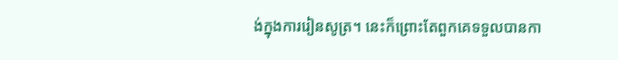ង់ក្នុងការរៀនសូត្រ។ នេះក៏ព្រោះតែពួកគេទទួលបានកា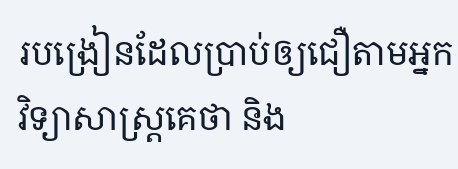របង្រៀនដែលប្រាប់ឲ្យជឿតាមអ្នកវិទ្យាសាស្ត្រគេថា និង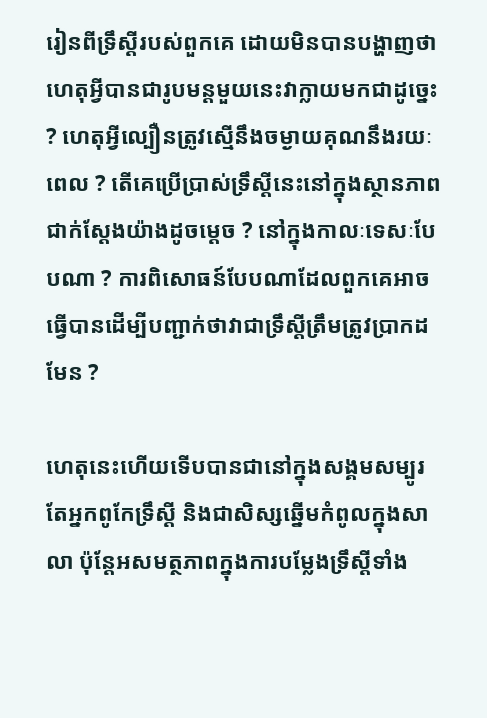រៀនពីទ្រឹស្ដីរបស់ពួកគេ ដោយមិនបានបង្ហាញថាហេតុអ្វីបានជារូបមន្តមួយនេះវាក្លាយមកជាដូច្នេះ ? ហេតុអ្វីល្បឿនត្រូវស្មើនឹងចម្ងាយគុណនឹងរយៈពេល ? តើគេប្រើប្រាស់ទ្រឹស្ដីនេះនៅក្នុងស្ថានភាពជាក់ស្ដែងយ៉ាងដូចម្ដេច ? នៅក្នុងកាលៈទេសៈបែបណា ? ការពិសោធន៍បែបណាដែលពួកគេអាចធ្វើបានដើម្បីបញ្ជាក់ថាវាជាទ្រឹស្ដីត្រឹមត្រូវប្រាកដមែន ?

ហេតុនេះហើយទើបបានជានៅក្នុងសង្គមសម្បូរតែអ្នកពូកែទ្រឹស្ដី និងជាសិស្សឆ្នើមកំពូលក្នុងសាលា ប៉ុន្តែអសមត្ថភាពក្នុងការបម្លែងទ្រឹស្ដីទាំង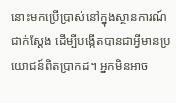នោះមកប្រើប្រាស់នៅក្នុងស្ថានការណ៍ជាក់ស្ដែង ដើម្បីបង្កើតបានជាអ្វីមានប្រយោជន៍ពិតប្រាកដ។ អ្នកមិនអាច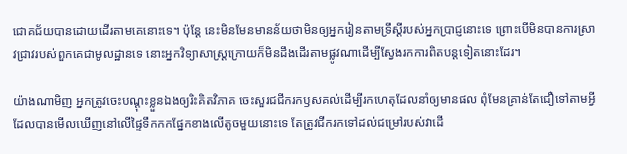ជោគជ័យបានដោយដើរតាមគេនោះទេ។ ប៉ុន្តែ នេះមិនមែនមានន័យថាមិនឲ្យអ្នករៀនតាមទ្រឹស្ដីរបស់អ្នកប្រាជ្ញនោះទេ ព្រោះបើមិនបានការស្រាវជ្រាវរបស់ពួកគេជាមូលដ្ឋានទេ នោះអ្នកវិទ្យាសាស្ត្រក្រោយក៏មិនដឹងដើរតាមផ្លូវណាដើម្បីស្វែងរកការពិតបន្តទៀតនោះដែរ។

យ៉ាងណាមិញ អ្នកត្រូវចេះបណ្ដុះខ្លួនឯងឲ្យរិះគិតវិភាគ ចេះសួរជជីករកឫសគល់ដើម្បីរកហេតុដែលនាំឲ្យមានផល ពុំមែនគ្រាន់តែជឿទៅតាមអ្វីដែលបានមើលឃើញនៅលើផ្ទៃទឹកកកផ្នែកខាងលើតូចមួយនោះទេ តែត្រូវជីករកទៅដល់ជម្រៅរបស់វាដើ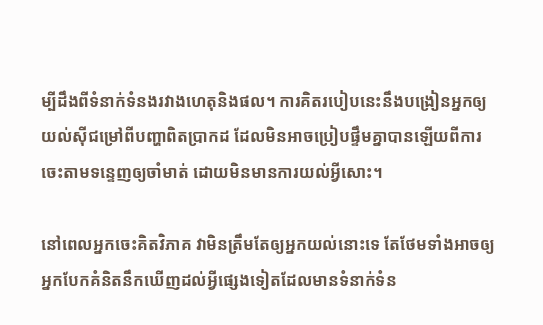ម្បីដឹងពីទំនាក់ទំនងរវាងហេតុនិងផល។ ការគិតរបៀបនេះនឹងបង្រៀនអ្នកឲ្យយល់ស៊ីជម្រៅពីបញ្ហាពិតប្រាកដ ដែលមិនអាចប្រៀបផ្ទឹមគ្នាបានឡើយពីការចេះតាមទន្ទេញឲ្យចាំមាត់ ដោយមិនមានការយល់អ្វីសោះ។

នៅពេលអ្នកចេះគិតវិភាគ វាមិនត្រឹមតែឲ្យអ្នកយល់នោះទេ តែថែមទាំងអាចឲ្យអ្នកបែកគំនិតនឹកឃើញដល់អ្វីផ្សេងទៀតដែលមានទំនាក់ទំន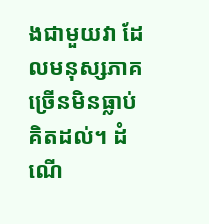ងជាមួយវា ដែលមនុស្សភាគច្រើនមិនធ្លាប់គិតដល់។ ដំណើ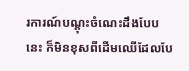រការណ៍បណ្ដុះចំណេះដឹងបែបនេះ ក៏មិនខុសពីដើមឈើដែលបែ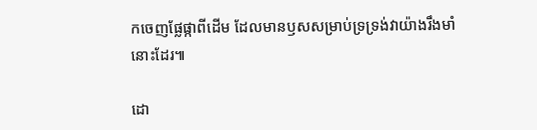កចេញផ្លែផ្កាពីដើម ដែលមានឫសសម្រាប់ទ្រទ្រង់វាយ៉ាងរឹងមាំនោះដែរ៕

ដោ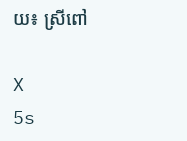យ៖ ស្រីពៅ

X
5s